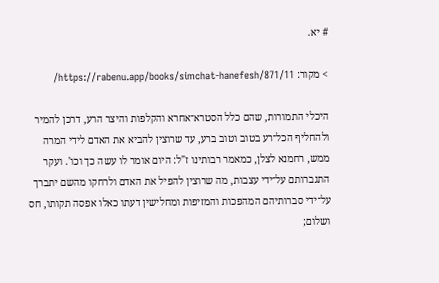# יא.

> מקור: https://rabenu.app/books/simchat-hanefesh/871/11/

היכלי התמורות, שהם כלל הסטרא־אחרא והקלפות והיצר הרע, דרכן להמיר ולהחליף הכל־רע בטוב וטוב ברע, עד שרוצין להביא את האדם לידי המרה ממש, רחמנא לצלן, כמאמר רבותינו ז"ל: היום אומר לו עשה כך וכו'. ועקר התגברותם על־ידי עצבות, מה שרוצין להפיל את האדם ולרחקו מהשם יתברך על־ידי סברותיהם המהפכות והמזיפות ומחלישין דעתו כאלו אפסה תקותו, חס ושלום;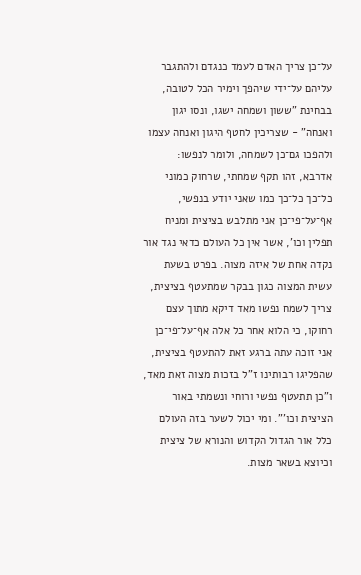על־כן צריך האדם לעמד כנגדם ולהתגבר עליהם על־ידי שיהפך וימיר הכל לטובה, בבחינת "ששון ושמחה ישגו, ונסו יגון ואנחה" - שצריכין לחטף היגון ואנחה עצמו ולהפכו גם־כן לשמחה, ולומר לנפשו: אדרבא, זהו תקף שמחתי, שרחוק כמוני כל־כך כל־כך כמו שאני יודע בנפשי, אף־על־פי־כן אני מתלבש בציצית ומניח תפלין וכו', אשר אין כל העולם כדאי נגד אור נקדה אחת של איזה מצוה. בפרט בשעת עשית המצוה כגון בבקר שמתעטף בציצית, צריך לשמח נפשו מאד דיקא מתוך עצם רחוקו, כי הלוא אחר כל אלה אף־על־פי־כן אני זוכה עתה ברגע זאת להתעטף בציצית, שהפליגו רבותינו ז"ל בזכות מצוה זאת מאד, ו"כן תתעטף נפשי ורוחי ונשמתי באור הציצית וכו'". ומי יכול לשער בזה העולם כלל אור הגדול הקדוש והנורא של ציצית וכיוצא בשאר מצות.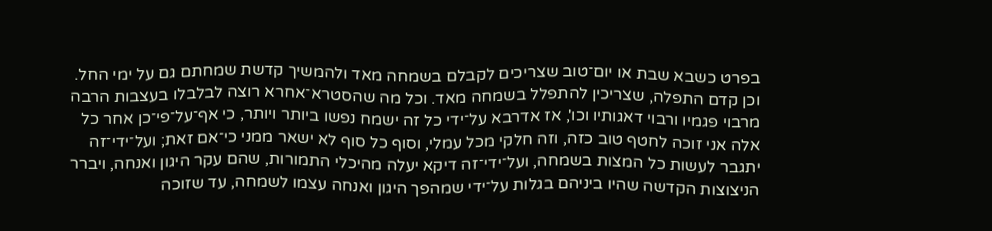בפרט כשבא שבת או יום־טוב שצריכים לקבלם בשמחה מאד ולהמשיך קדשת שמחתם גם על ימי החל. וכן קדם התפלה, שצריכין להתפלל בשמחה מאד. וכל מה שהסטרא־אחרא רוצה לבלבלו בעצבות הרבה מרבוי פגמיו ורבוי דאגותיו וכו', אז אדרבא על־ידי כל זה ישמח נפשו ביותר ויותר, כי אף־על־פי־כן אחר כל אלה אני זוכה לחטף טוב כזה, וזה חלקי מכל עמלי, וסוף כל סוף לא ישאר ממני כי־אם זאת; ועל־ידי־זה יתגבר לעשות כל המצות בשמחה, ועל־ידי־זה דיקא יעלה מהיכלי התמורות, שהם עקר היגון ואנחה, ויברר הניצוצות הקדשה שהיו ביניהם בגלות על־ידי שמהפך היגון ואנחה עצמו לשמחה, עד שזוכה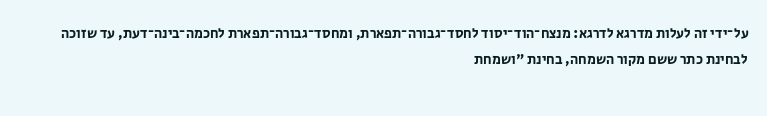על־ידי זה לעלות מדרגא לדרגא: מנצח־הוד־יסוד לחסד־גבורה־תפארת, ומחסד־גבורה־תפארת לחכמה־בינה־דעת, עד שזוכה לבחינת כתר ששם מקור השמחה, בחינת "ושמחת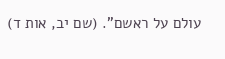עולם על ראשם". (שם יב, אות ד)